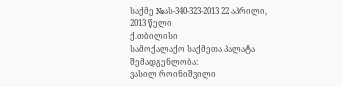საქმე №ას-340-323-2013 22 აპრილი, 2013 წელი
ქ.თბილისი
სამოქალაქო საქმეთა პალატა
შემადგენლობა:
ვასილ როინიშვილი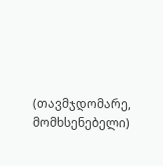(თავმჯდომარე, მომხსენებელი)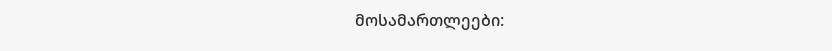მოსამართლეები: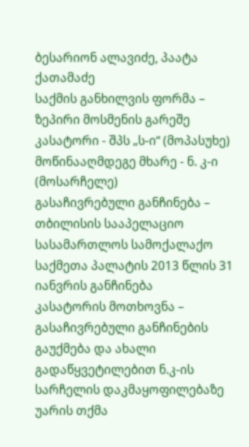ბესარიონ ალავიძე, პაატა ქათამაძე
საქმის განხილვის ფორმა – ზეპირი მოსმენის გარეშე
კასატორი - შპს „ს-ი“ (მოპასუხე)
მოწინააღმდეგე მხარე - ნ. კ-ი (მოსარჩელე)
გასაჩივრებული განჩინება – თბილისის სააპელაციო სასამართლოს სამოქალაქო საქმეთა პალატის 2013 წლის 31 იანვრის განჩინება
კასატორის მოთხოვნა – გასაჩივრებული განჩინების გაუქმება და ახალი გადაწყვეტილებით ნ.კ-ის სარჩელის დაკმაყოფილებაზე უარის თქმა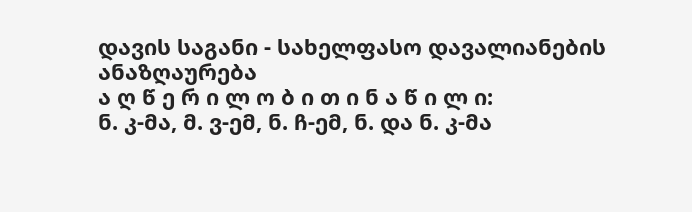დავის საგანი - სახელფასო დავალიანების ანაზღაურება
ა ღ წ ე რ ი ლ ო ბ ი თ ი ნ ა წ ი ლ ი:
ნ. კ-მა, მ. ვ-ემ, ნ. ჩ-ემ, ნ. და ნ. კ-მა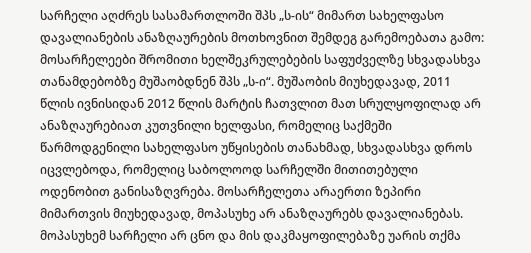სარჩელი აღძრეს სასამართლოში შპს „ს-ის“ მიმართ სახელფასო დავალიანების ანაზღაურების მოთხოვნით შემდეგ გარემოებათა გამო:
მოსარჩელეები შრომითი ხელშეკრულებების საფუძველზე სხვადასხვა თანამდებობზე მუშაობდნენ შპს „ს-ი“. მუშაობის მიუხედავად, 2011 წლის ივნისიდან 2012 წლის მარტის ჩათვლით მათ სრულყოფილად არ ანაზღაურებიათ კუთვნილი ხელფასი, რომელიც საქმეში წარმოდგენილი სახელფასო უწყისების თანახმად, სხვადასხვა დროს იცვლებოდა, რომელიც საბოლოოდ სარჩელში მითითებული ოდენობით განისაზღვრება. მოსარჩელეთა არაერთი ზეპირი მიმართვის მიუხედავად, მოპასუხე არ ანაზღაურებს დავალიანებას.
მოპასუხემ სარჩელი არ ცნო და მის დაკმაყოფილებაზე უარის თქმა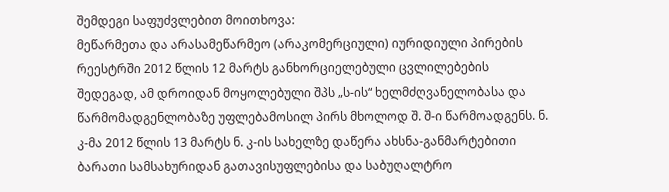შემდეგი საფუძვლებით მოითხოვა:
მეწარმეთა და არასამეწარმეო (არაკომერციული) იურიდიული პირების რეესტრში 2012 წლის 12 მარტს განხორციელებული ცვლილებების შედეგად, ამ დროიდან მოყოლებული შპს „ს-ის“ ხელმძღვანელობასა და წარმომადგენლობაზე უფლებამოსილ პირს მხოლოდ შ. შ-ი წარმოადგენს. ნ. კ-მა 2012 წლის 13 მარტს ნ. კ-ის სახელზე დაწერა ახსნა-განმარტებითი ბარათი სამსახურიდან გათავისუფლებისა და საბუღალტრო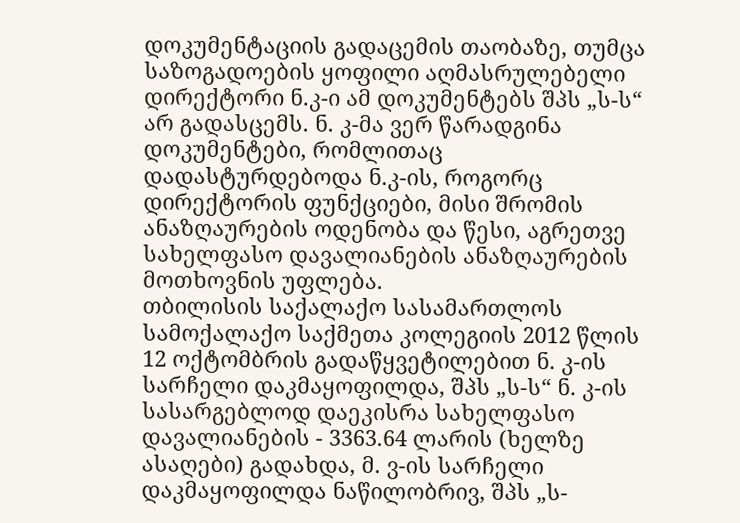დოკუმენტაციის გადაცემის თაობაზე, თუმცა საზოგადოების ყოფილი აღმასრულებელი დირექტორი ნ.კ-ი ამ დოკუმენტებს შპს „ს-ს“ არ გადასცემს. ნ. კ-მა ვერ წარადგინა დოკუმენტები, რომლითაც დადასტურდებოდა ნ.კ-ის, როგორც დირექტორის ფუნქციები, მისი შრომის ანაზღაურების ოდენობა და წესი, აგრეთვე სახელფასო დავალიანების ანაზღაურების მოთხოვნის უფლება.
თბილისის საქალაქო სასამართლოს სამოქალაქო საქმეთა კოლეგიის 2012 წლის 12 ოქტომბრის გადაწყვეტილებით ნ. კ-ის სარჩელი დაკმაყოფილდა, შპს „ს-ს“ ნ. კ-ის სასარგებლოდ დაეკისრა სახელფასო დავალიანების - 3363.64 ლარის (ხელზე ასაღები) გადახდა, მ. ვ-ის სარჩელი დაკმაყოფილდა ნაწილობრივ, შპს „ს-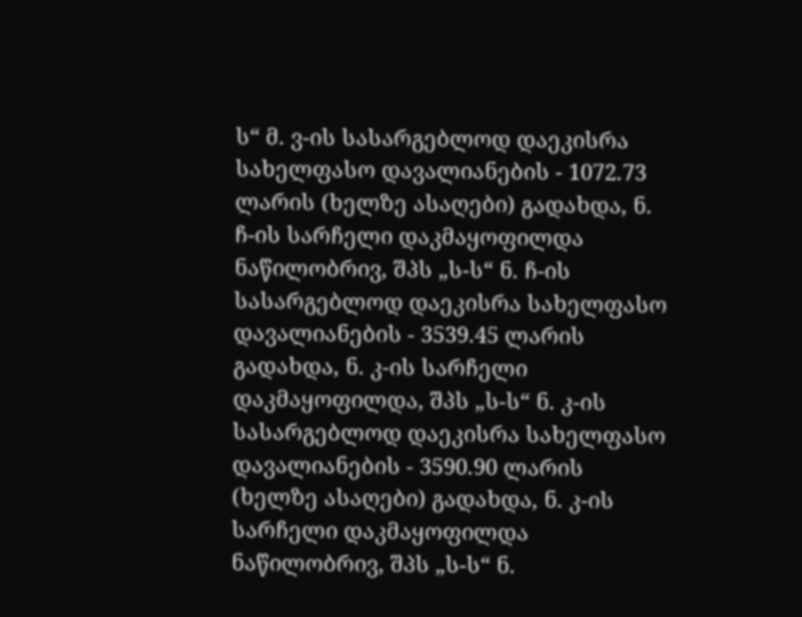ს“ მ. ვ-ის სასარგებლოდ დაეკისრა სახელფასო დავალიანების - 1072.73 ლარის (ხელზე ასაღები) გადახდა, ნ. ჩ-ის სარჩელი დაკმაყოფილდა ნაწილობრივ, შპს „ს-ს“ ნ. ჩ-ის სასარგებლოდ დაეკისრა სახელფასო დავალიანების - 3539.45 ლარის გადახდა, ნ. კ-ის სარჩელი დაკმაყოფილდა, შპს „ს-ს“ ნ. კ-ის სასარგებლოდ დაეკისრა სახელფასო დავალიანების - 3590.90 ლარის (ხელზე ასაღები) გადახდა, ნ. კ-ის სარჩელი დაკმაყოფილდა ნაწილობრივ, შპს „ს-ს“ ნ.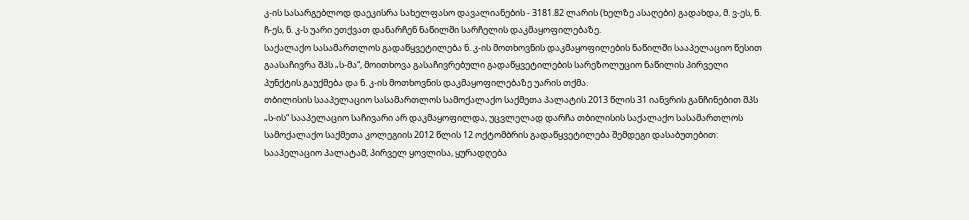კ-ის სასარგებლოდ დაეკისრა სახელფასო დავალიანების - 3181.82 ლარის (ხელზე ასაღები) გადახდა, მ. ვ-ეს, ნ. ჩ-ეს, ნ. კ-ს უარი ეთქვათ დანარჩენ ნაწილში სარჩელის დაკმაყოფილებაზე.
საქალაქო სასამართლოს გადაწყვეტილება ნ. კ-ის მოთხოვნის დაკმაყოფილების ნაწილში სააპელაციო წესით გაასაჩივრა შპს „ს-მა“, მოითხოვა გასაჩივრებული გადაწყვეტილების სარეზოლუციო ნაწილის პირველი პუნქტის გაუქმება და ნ. კ-ის მოთხოვნის დაკმაყოფილებაზე უარის თქმა.
თბილისის სააპელაციო სასამართლოს სამოქალაქო საქმეთა პალატის 2013 წლის 31 იანვრის განჩინებით შპს „ს-ის“ სააპელაციო საჩივარი არ დაკმაყოფილდა, უცვლელად დარჩა თბილისის საქალაქო სასამართლოს სამოქალაქო საქმეთა კოლეგიის 2012 წლის 12 ოქტომბრის გადაწყვეტილება შემდეგი დასაბუთებით:
სააპელაციო პალატამ, პირველ ყოვლისა, ყურადღება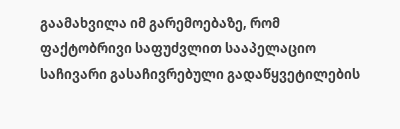გაამახვილა იმ გარემოებაზე, რომ ფაქტობრივი საფუძვლით სააპელაციო საჩივარი გასაჩივრებული გადაწყვეტილების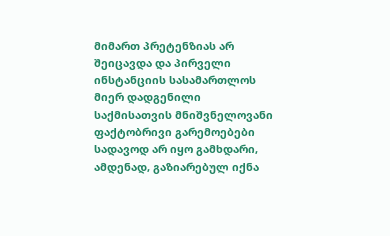მიმართ პრეტენზიას არ შეიცავდა და პირველი ინსტანციის სასამართლოს მიერ დადგენილი საქმისათვის მნიშვნელოვანი ფაქტობრივი გარემოებები სადავოდ არ იყო გამხდარი, ამდენად, გაზიარებულ იქნა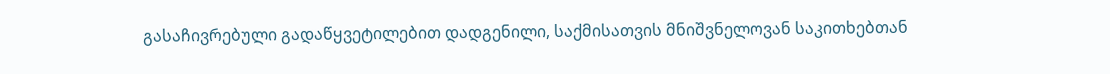გასაჩივრებული გადაწყვეტილებით დადგენილი, საქმისათვის მნიშვნელოვან საკითხებთან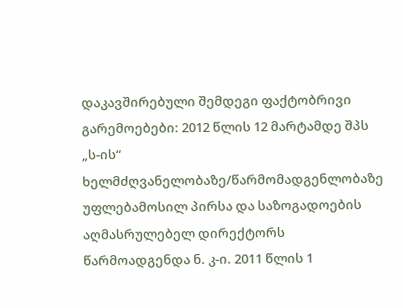დაკავშირებული შემდეგი ფაქტობრივი გარემოებები: 2012 წლის 12 მარტამდე შპს „ს-ის“ ხელმძღვანელობაზე/წარმომადგენლობაზე უფლებამოსილ პირსა და საზოგადოების აღმასრულებელ დირექტორს წარმოადგენდა ნ. კ-ი. 2011 წლის 1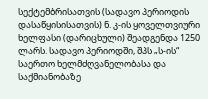სექტემბრისათვის (სადავო პერიოდის დასაწყისისათვის) ნ. კ-ის ყოველთვიური ხელფასი (დარიცხული) შეადგენდა 1250 ლარს. სადავო პერიოდში, შპს „ს-ის“ საერთო ხელმძღვანელობასა და საქმიანობაზე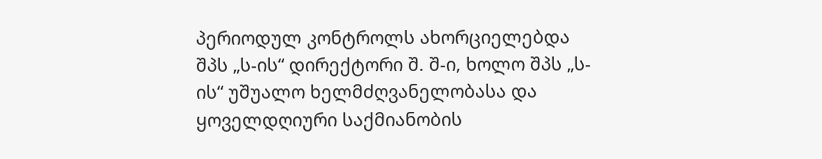პერიოდულ კონტროლს ახორციელებდა შპს „ს-ის“ დირექტორი შ. შ-ი, ხოლო შპს „ს-ის“ უშუალო ხელმძღვანელობასა და ყოველდღიური საქმიანობის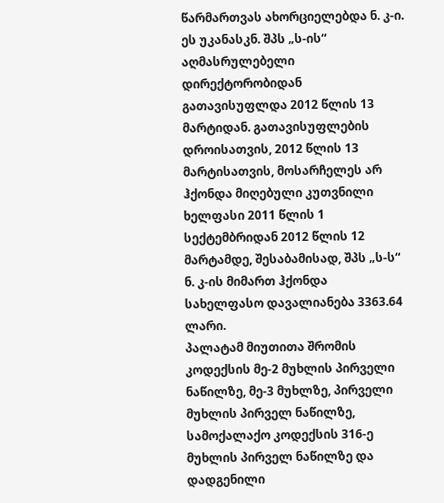წარმართვას ახორციელებდა ნ. კ-ი. ეს უკანასკნ. შპს „ს-ის“ აღმასრულებელი დირექტორობიდან გათავისუფლდა 2012 წლის 13 მარტიდან. გათავისუფლების დროისათვის, 2012 წლის 13 მარტისათვის, მოსარჩელეს არ ჰქონდა მიღებული კუთვნილი ხელფასი 2011 წლის 1 სექტემბრიდან 2012 წლის 12 მარტამდე, შესაბამისად, შპს „ს-ს“ ნ. კ-ის მიმართ ჰქონდა სახელფასო დავალიანება 3363.64 ლარი.
პალატამ მიუთითა შრომის კოდექსის მე-2 მუხლის პირველი ნაწილზე, მე-3 მუხლზე, პირველი მუხლის პირველ ნაწილზე, სამოქალაქო კოდექსის 316-ე მუხლის პირველ ნაწილზე და დადგენილი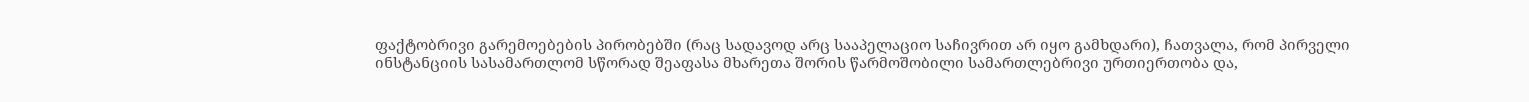ფაქტობრივი გარემოებების პირობებში (რაც სადავოდ არც სააპელაციო საჩივრით არ იყო გამხდარი), ჩათვალა, რომ პირველი ინსტანციის სასამართლომ სწორად შეაფასა მხარეთა შორის წარმოშობილი სამართლებრივი ურთიერთობა და,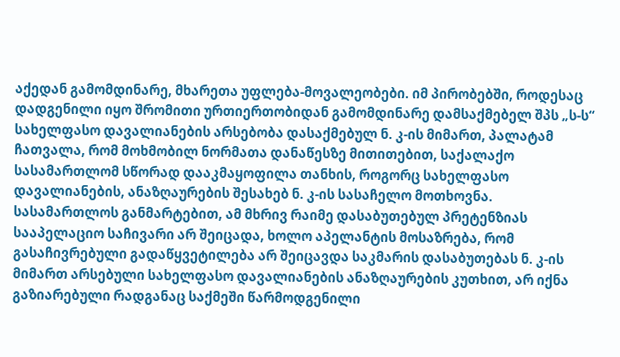აქედან გამომდინარე, მხარეთა უფლება-მოვალეობები. იმ პირობებში, როდესაც დადგენილი იყო შრომითი ურთიერთობიდან გამომდინარე დამსაქმებელ შპს „ს-ს“ სახელფასო დავალიანების არსებობა დასაქმებულ ნ. კ-ის მიმართ, პალატამ ჩათვალა, რომ მოხმობილ ნორმათა დანაწესზე მითითებით, საქალაქო სასამართლომ სწორად დააკმაყოფილა თანხის, როგორც სახელფასო დავალიანების, ანაზღაურების შესახებ ნ. კ-ის სასაჩელო მოთხოვნა. სასამართლოს განმარტებით, ამ მხრივ რაიმე დასაბუთებულ პრეტენზიას სააპელაციო საჩივარი არ შეიცადა, ხოლო აპელანტის მოსაზრება, რომ გასაჩივრებული გადაწყვეტილება არ შეიცავდა საკმარის დასაბუთებას ნ. კ-ის მიმართ არსებული სახელფასო დავალიანების ანაზღაურების კუთხით, არ იქნა გაზიარებული რადგანაც საქმეში წარმოდგენილი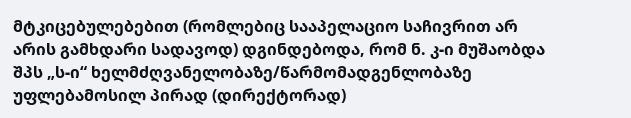მტკიცებულებებით (რომლებიც სააპელაციო საჩივრით არ არის გამხდარი სადავოდ) დგინდებოდა, რომ ნ. კ-ი მუშაობდა შპს „ს-ი“ ხელმძღვანელობაზე/წარმომადგენლობაზე უფლებამოსილ პირად (დირექტორად)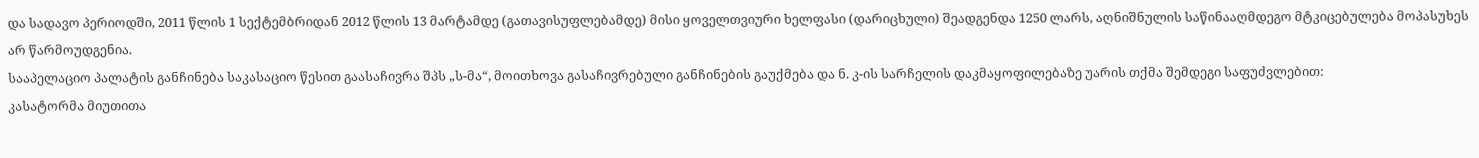და სადავო პერიოდში, 2011 წლის 1 სექტემბრიდან 2012 წლის 13 მარტამდე (გათავისუფლებამდე) მისი ყოველთვიური ხელფასი (დარიცხული) შეადგენდა 1250 ლარს, აღნიშნულის საწინააღმდეგო მტკიცებულება მოპასუხეს არ წარმოუდგენია.
სააპელაციო პალატის განჩინება საკასაციო წესით გაასაჩივრა შპს „ს-მა“, მოითხოვა გასაჩივრებული განჩინების გაუქმება და ნ. კ-ის სარჩელის დაკმაყოფილებაზე უარის თქმა შემდეგი საფუძვლებით:
კასატორმა მიუთითა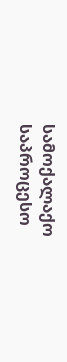სამოქალაქო საპროცესო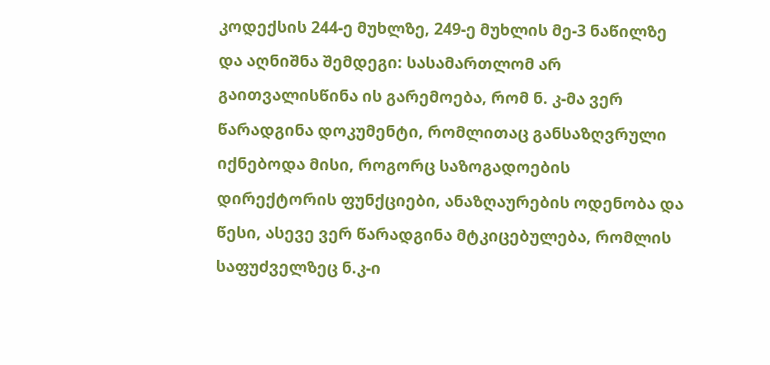კოდექსის 244-ე მუხლზე, 249-ე მუხლის მე-3 ნაწილზე და აღნიშნა შემდეგი: სასამართლომ არ გაითვალისწინა ის გარემოება, რომ ნ. კ-მა ვერ წარადგინა დოკუმენტი, რომლითაც განსაზღვრული იქნებოდა მისი, როგორც საზოგადოების დირექტორის ფუნქციები, ანაზღაურების ოდენობა და წესი, ასევე ვერ წარადგინა მტკიცებულება, რომლის საფუძველზეც ნ.კ-ი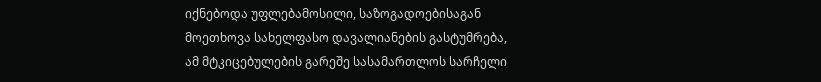იქნებოდა უფლებამოსილი, საზოგადოებისაგან მოეთხოვა სახელფასო დავალიანების გასტუმრება, ამ მტკიცებულების გარეშე სასამართლოს სარჩელი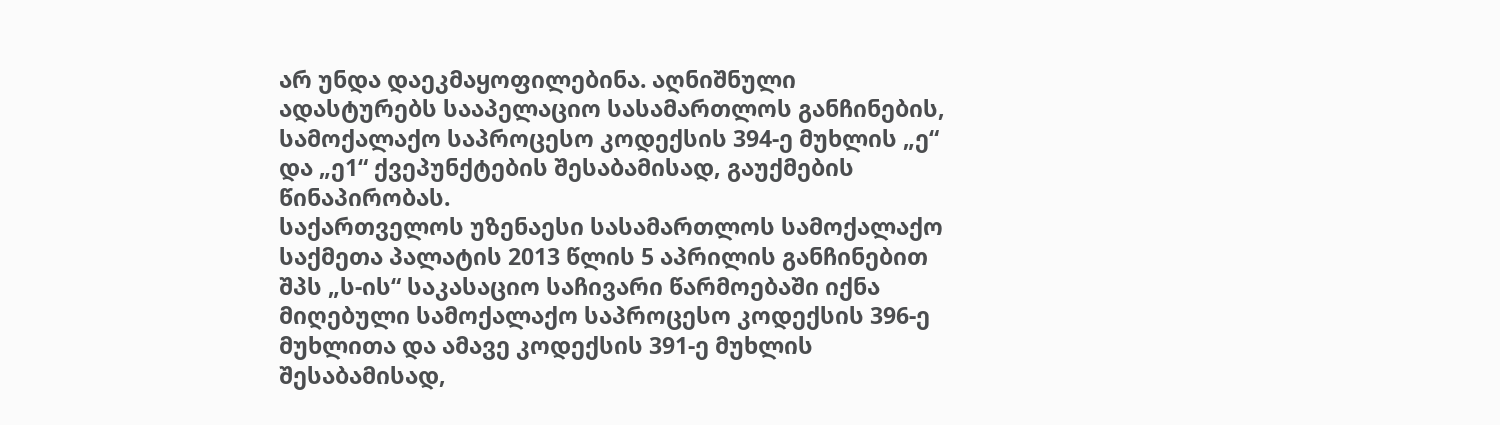არ უნდა დაეკმაყოფილებინა. აღნიშნული ადასტურებს სააპელაციო სასამართლოს განჩინების, სამოქალაქო საპროცესო კოდექსის 394-ე მუხლის „ე“ და „ე1“ ქვეპუნქტების შესაბამისად, გაუქმების წინაპირობას.
საქართველოს უზენაესი სასამართლოს სამოქალაქო საქმეთა პალატის 2013 წლის 5 აპრილის განჩინებით შპს „ს-ის“ საკასაციო საჩივარი წარმოებაში იქნა მიღებული სამოქალაქო საპროცესო კოდექსის 396-ე მუხლითა და ამავე კოდექსის 391-ე მუხლის შესაბამისად,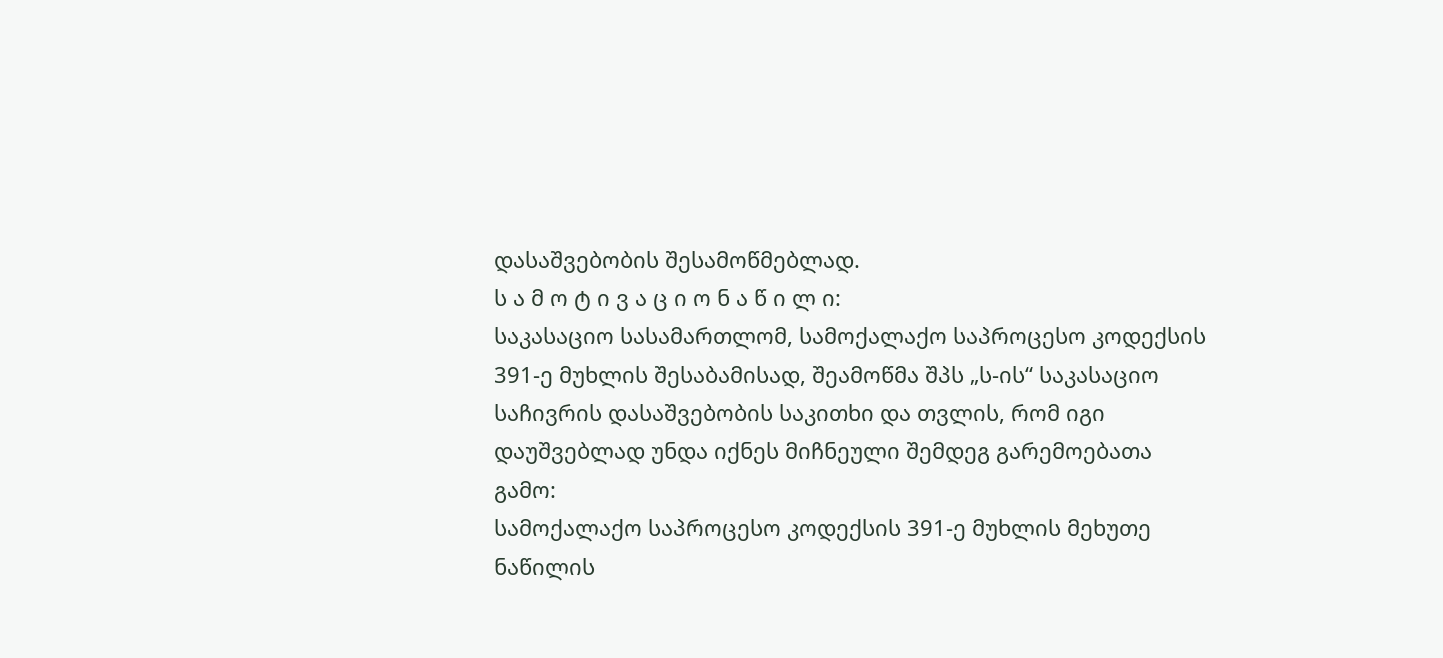დასაშვებობის შესამოწმებლად.
ს ა მ ო ტ ი ვ ა ც ი ო ნ ა წ ი ლ ი:
საკასაციო სასამართლომ, სამოქალაქო საპროცესო კოდექსის 391-ე მუხლის შესაბამისად, შეამოწმა შპს „ს-ის“ საკასაციო საჩივრის დასაშვებობის საკითხი და თვლის, რომ იგი დაუშვებლად უნდა იქნეს მიჩნეული შემდეგ გარემოებათა გამო:
სამოქალაქო საპროცესო კოდექსის 391-ე მუხლის მეხუთე ნაწილის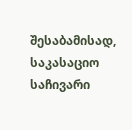შესაბამისად, საკასაციო საჩივარი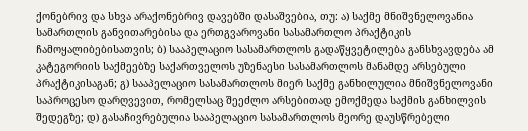ქონებრივ და სხვა არაქონებრივ დავებში დასაშვებია, თუ: ა) საქმე მნიშვნელოვანია სამართლის განვითარებისა და ერთგვაროვანი სასამართლო პრაქტიკის ჩამოყალიბებისათვის; ბ) სააპელაციო სასამართლოს გადაწყვეტილება განსხვავდება ამ კატეგორიის საქმეებზე საქართველოს უზენაესი სასამართლოს მანამდე არსებული პრაქტიკისაგან; გ) სააპელაციო სასამართლოს მიერ საქმე განხილულია მნიშვნელოვანი საპროცესო დარღვევით, რომელსაც შეეძლო არსებითად ემოქმედა საქმის განხილვის შედეგზე; დ) გასაჩივრებულია სააპელაციო სასამართლოს მეორე დაუსწრებელი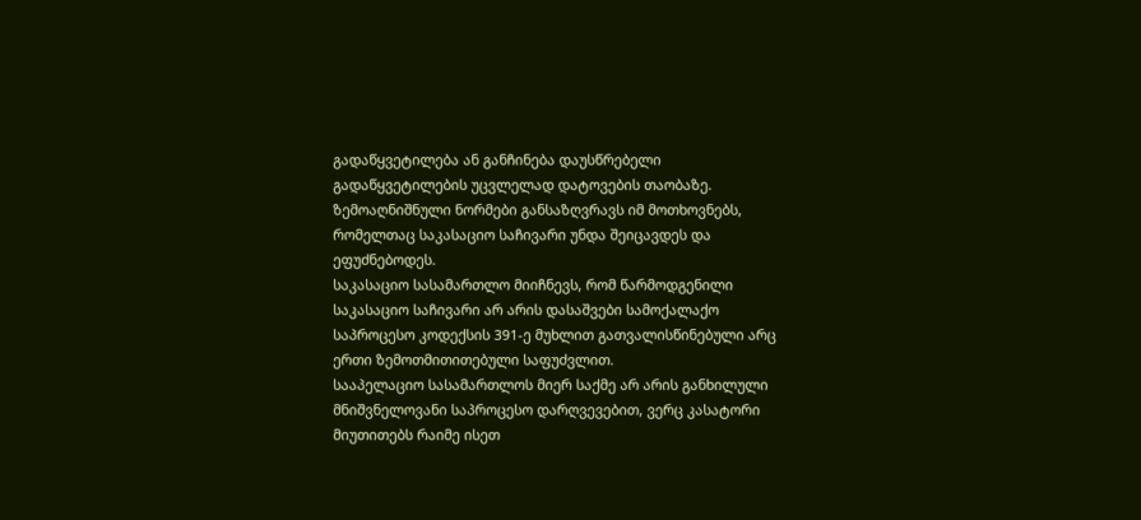გადაწყვეტილება ან განჩინება დაუსწრებელი გადაწყვეტილების უცვლელად დატოვების თაობაზე. ზემოაღნიშნული ნორმები განსაზღვრავს იმ მოთხოვნებს, რომელთაც საკასაციო საჩივარი უნდა შეიცავდეს და ეფუძნებოდეს.
საკასაციო სასამართლო მიიჩნევს, რომ წარმოდგენილი საკასაციო საჩივარი არ არის დასაშვები სამოქალაქო საპროცესო კოდექსის 391-ე მუხლით გათვალისწინებული არც ერთი ზემოთმითითებული საფუძვლით.
სააპელაციო სასამართლოს მიერ საქმე არ არის განხილული მნიშვნელოვანი საპროცესო დარღვევებით, ვერც კასატორი მიუთითებს რაიმე ისეთ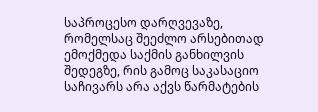საპროცესო დარღვევაზე, რომელსაც შეეძლო არსებითად ემოქმედა საქმის განხილვის შედეგზე, რის გამოც საკასაციო საჩივარს არა აქვს წარმატების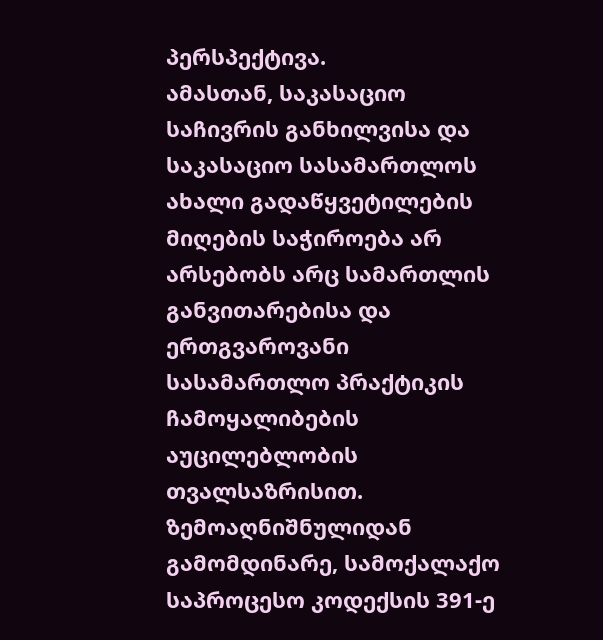პერსპექტივა.
ამასთან, საკასაციო საჩივრის განხილვისა და საკასაციო სასამართლოს ახალი გადაწყვეტილების მიღების საჭიროება არ არსებობს არც სამართლის განვითარებისა და ერთგვაროვანი სასამართლო პრაქტიკის ჩამოყალიბების აუცილებლობის თვალსაზრისით.
ზემოაღნიშნულიდან გამომდინარე, სამოქალაქო საპროცესო კოდექსის 391-ე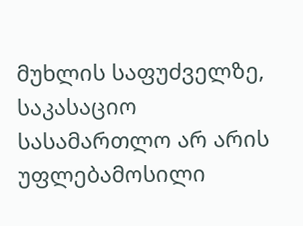მუხლის საფუძველზე, საკასაციო სასამართლო არ არის უფლებამოსილი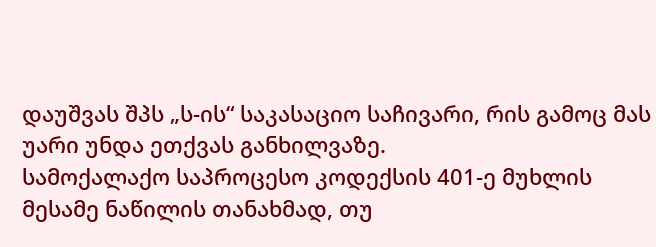დაუშვას შპს „ს-ის“ საკასაციო საჩივარი, რის გამოც მას უარი უნდა ეთქვას განხილვაზე.
სამოქალაქო საპროცესო კოდექსის 401-ე მუხლის მესამე ნაწილის თანახმად, თუ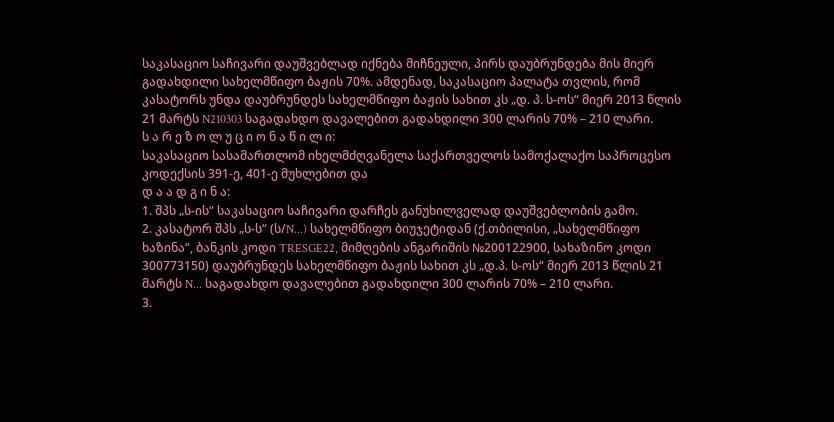საკასაციო საჩივარი დაუშვებლად იქნება მიჩნეული, პირს დაუბრუნდება მის მიერ გადახდილი სახელმწიფო ბაჟის 70%. ამდენად, საკასაციო პალატა თვლის, რომ კასატორს უნდა დაუბრუნდეს სახელმწიფო ბაჟის სახით კს „დ. პ. ს-ოს“ მიერ 2013 წლის 21 მარტს N210303 საგადახდო დავალებით გადახდილი 300 ლარის 70% – 210 ლარი.
ს ა რ ე ზ ო ლ უ ც ი ო ნ ა წ ი ლ ი:
საკასაციო სასამართლომ იხელმძღვანელა საქართველოს სამოქალაქო საპროცესო კოდექსის 391-ე, 401-ე მუხლებით და
დ ა ა დ გ ი ნ ა:
1. შპს „ს-ის“ საკასაციო საჩივარი დარჩეს განუხილველად დაუშვებლობის გამო.
2. კასატორ შპს „ს-ს“ (ს/N...) სახელმწიფო ბიუჯეტიდან (ქ.თბილისი, „სახელმწიფო ხაზინა“, ბანკის კოდი TRESGE22, მიმღების ანგარიშის №200122900, სახაზინო კოდი 300773150) დაუბრუნდეს სახელმწიფო ბაჟის სახით კს „დ.პ. ს-ოს“ მიერ 2013 წლის 21 მარტს N... საგადახდო დავალებით გადახდილი 300 ლარის 70% – 210 ლარი.
3.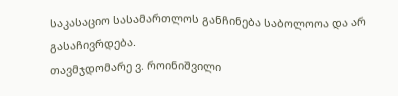საკასაციო სასამართლოს განჩინება საბოლოოა და არ გასაჩივრდება.
თავმჯდომარე ვ. როინიშვილი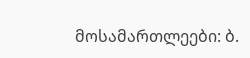მოსამართლეები: ბ.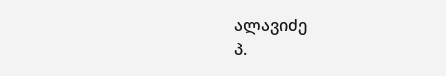ალავიძე
პ.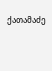ქათამაძე